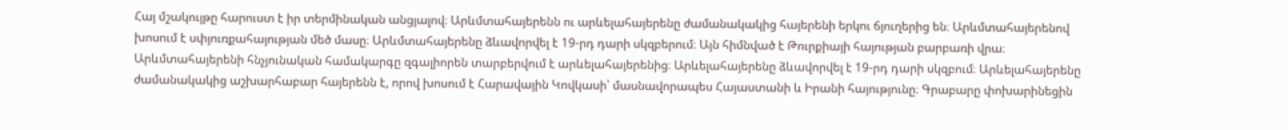Հայ մշակույթը հարուստ է իր տերմինական անցյալով։ Արևմտահայերենն ու արևելահայերենը ժամանակակից հայերենի երկու ճյուղերից են։ Արևմտահայերենով խոսում է սփյուռքահայության մեծ մասը։ Արևմտահայերենը ձևավորվել է 19-րդ դարի սկզբերում։ Այն հիմնված է Թուրքիայի հայության բարբառի վրա։ Արևմտահայերենի հնչյունական համակարգը զգալիորեն տարբերվում է արևելահայերենից։ Արևելահայերենը ձևավորվել է 19-րդ դարի սկզբում։ Արևելահայերենը ժամանակակից աշխարհաբար հայերենն է, որով խոսում է Հարավային Կովկասի՝ մասնավորապես Հայաստանի և Իրանի հայությունը։ Գրաբարը փոխարինեցին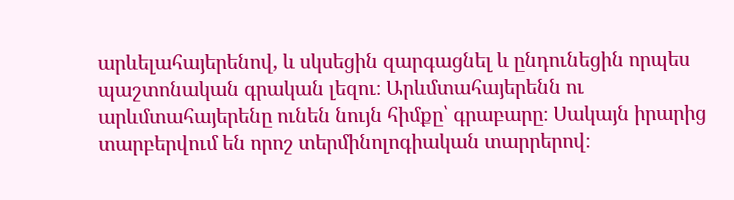արևելահայերենով, և սկսեցին զարգացնել և ընդունեցին որպես պաշտոնական գրական լեզու։ Արևմտահայերենն ու արևմտահայերենը ունեն նույն հիմքը՝ գրաբարը։ Սակայն իրարից տարբերվում են որոշ տերմինոլոգիական տարրերով։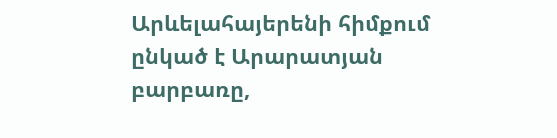Արևելահայերենի հիմքում ընկած է Արարատյան բարբառը,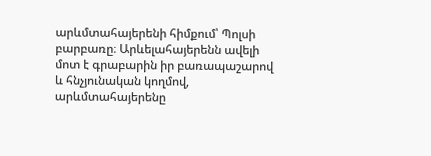արևմտահայերենի հիմքում՝ Պոլսի բարբառը։ Արևելահայերենն ավելի մոտ է գրաբարին իր բառապաշարով և հնչյունական կողմով, արևմտահայերենը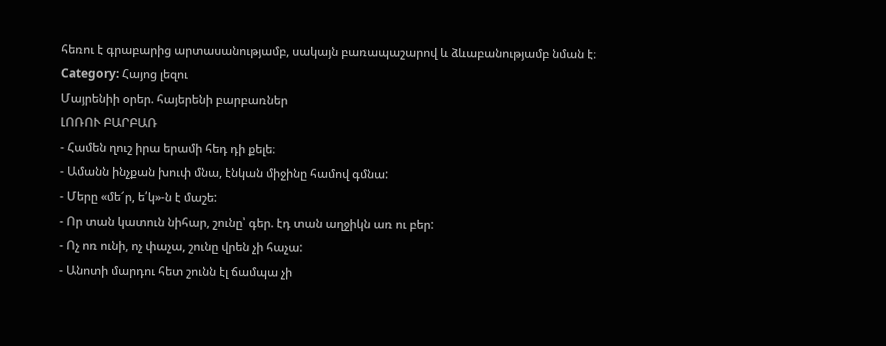հեռու է գրաբարից արտասանությամբ, սակայն բառապաշարով և ձևաբանությամբ նման է։
Category: Հայոց լեզու
Մայրենիի օրեր. հայերենի բարբառներ
ԼՈՌՈՒ ԲԱՐԲԱՌ
- Համեն ղուշ իրա երամի հեդ դի քելե։
- Ամանն ինչքան խուփ մնա, էնկան միջինը համով գմնա:
- Մերը «մե՜ր, ե՛կ»-ն է մաշե:
- Որ տան կատուն նիհար, շունը՝ գեր. էդ տան աղջիկն առ ու բեր:
- Ոչ ոռ ունի, ոչ փաչա, շունը վրեն չի հաչա:
- Անոտի մարդու հետ շունն էլ ճամպա չի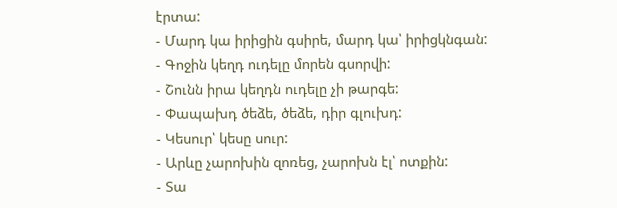էրտա:
- Մարդ կա իրիցին գսիրե, մարդ կա՝ իրիցկնգան:
- Գոջին կեղդ ուդելը մորեն գսորվի:
- Շունն իրա կեղդն ուդելը չի թարգե:
- Փապախդ ծեձե, ծեձե, դիր գլուխդ:
- Կեսուր՝ կեսը սուր:
- Արևը չարոխին զոռեց, չարոխն էլ՝ ոտքին:
- Տա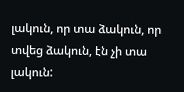լակուն, որ տա ձակուն, որ տվեց ձակուն, էն չի տա լակուն: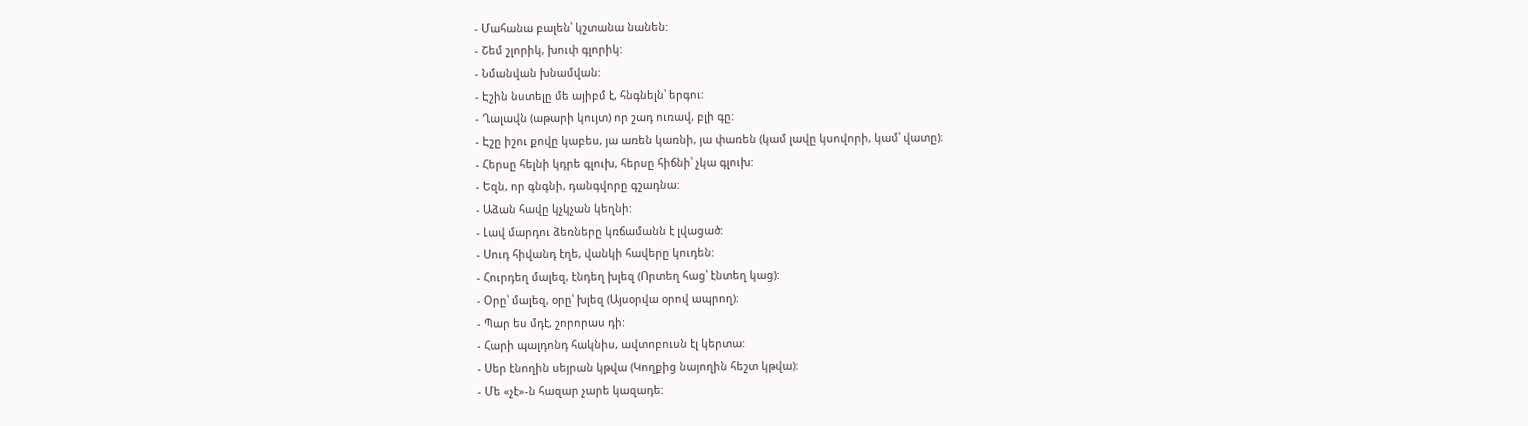- Մահանա բալեն՝ կշտանա նանեն:
- Շեմ շլորիկ, խուփ գլորիկ:
- Նմանվան խնամվան:
- Էշին նստելը մե այիբմ է, հնգնելն՝ երգու:
- Ղալավն (աթարի կույտ) որ շադ ուռավ, բլի գը:
- Էշը իշու քովը կաբես, յա առեն կառնի, յա փառեն (կամ լավը կսովորի, կամ՝ վատը)։
- Հերսը հելնի կդրե գլուխ, հերսը հիճնի՝ չկա գլուխ:
- Եզն, որ գնգնի, դանգվորը գշադնա:
- Աձան հավը կչկչան կեղնի:
- Լավ մարդու ձեռները կռճամանն է լվացած:
- Սուդ հիվանդ էղե, վանկի հավերը կուդեն:
- Հուրդեղ մալեզ, էնդեղ խլեզ (Որտեղ հաց՝ էնտեղ կաց):
- Օրը՝ մալեզ, օրը՝ խլեզ (Այսօրվա օրով ապրող)։
- Պար ես մդէ, շորորաս դի:
- Հարի պալդոնդ հակնիս, ավտոբուսն էլ կերտա:
- Սեր էնողին սեյրան կթվա (Կողքից նայողին հեշտ կթվա):
- Մե «չէ»-ն հազար չարե կազադե: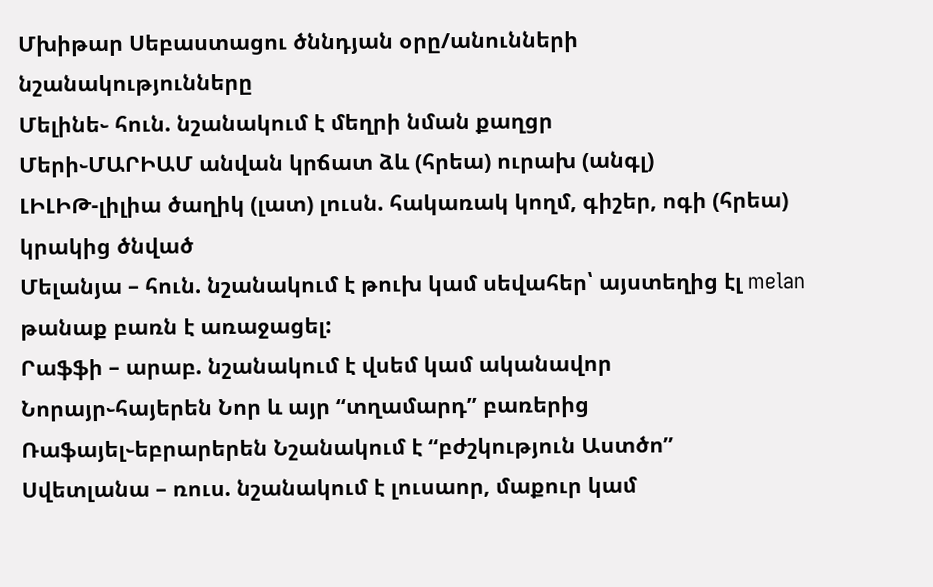Մխիթար Սեբաստացու ծննդյան օրը/անունների նշանակությունները
Մելինե֊ հուն. նշանակում է մեղրի նման քաղցր
Մերի֊ՄԱՐԻԱՄ անվան կրճատ ձև (հրեա) ուրախ (անգլ)
ԼԻԼԻԹ-լիլիա ծաղիկ (լատ) լուսն. հակառակ կողմ, գիշեր, ոգի (հրեա) կրակից ծնված
Մելանյա – հուն. նշանակում է թուխ կամ սեվահեր՝ այստեղից էլ melan թանաք բառն է առաջացել:
Րաֆֆի – արաբ. նշանակում է վսեմ կամ ականավոր
Նորայր֊հայերեն Նոր և այր “տղամարդ” բառերից
Ռաֆայել֊եբրարերեն Նշանակում է “բժշկություն Աստծո”
Սվետլանա – ռուս. նշանակում է լուսաոր, մաքուր կամ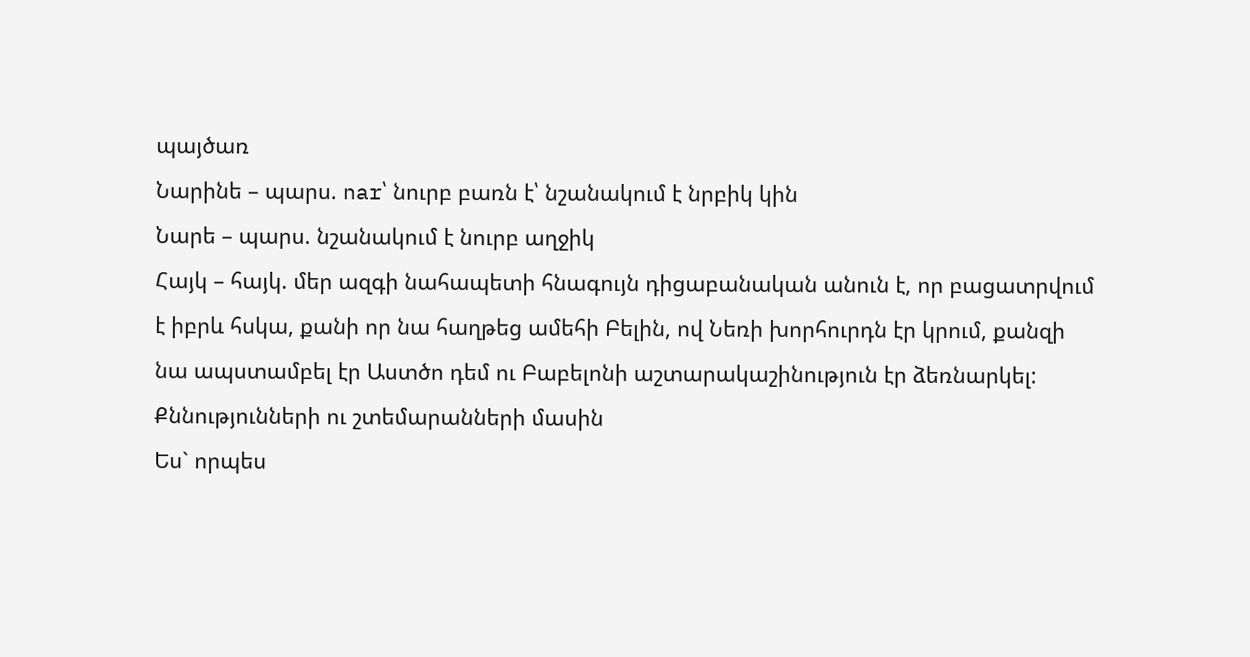պայծառ
Նարինե – պարս. nar՝ նուրբ բառն է՝ նշանակում է նրբիկ կին
Նարե – պարս. նշանակում է նուրբ աղջիկ
Հայկ – հայկ. մեր ազգի նահապետի հնագույն դիցաբանական անուն է, որ բացատրվում է իբրև հսկա, քանի որ նա հաղթեց ամեհի Բելին, ով Նեռի խորհուրդն էր կրում, քանզի նա ապստամբել էր Աստծո դեմ ու Բաբելոնի աշտարակաշինություն էր ձեռնարկել:
Քննությունների ու շտեմարանների մասին
Ես` որպես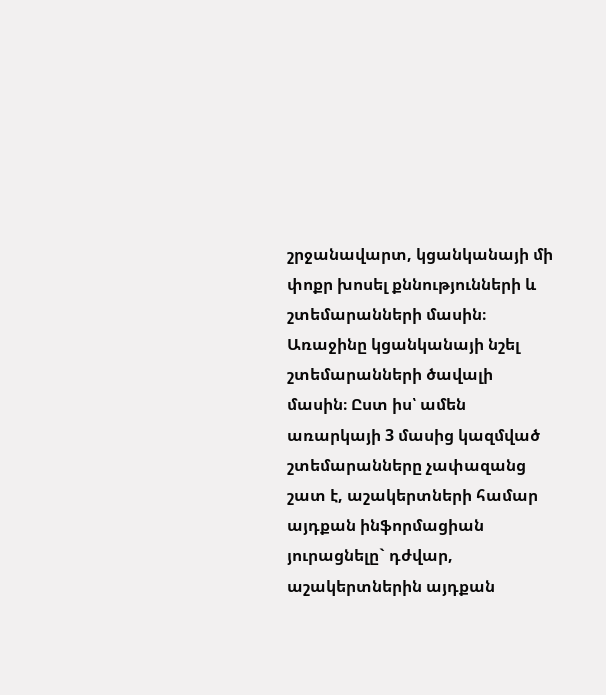շրջանավարտ, կցանկանայի մի փոքր խոսել քննությունների և շտեմարանների մասին։ Առաջինը կցանկանայի նշել շտեմարանների ծավալի մասին։ Ըստ իս՝ ամեն առարկայի 3 մասից կազմված շտեմարանները չափազանց շատ է, աշակերտների համար այդքան ինֆորմացիան յուրացնելը` դժվար, աշակերտներին այդքան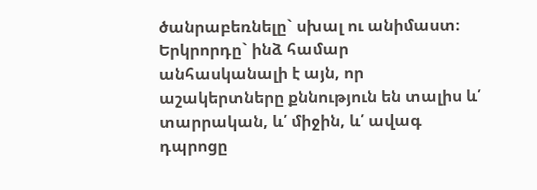ծանրաբեռնելը` սխալ ու անիմաստ։ Երկրորդը` ինձ համար անհասկանալի է այն, որ աշակերտները քննություն են տալիս և՛ տարրական, և՛ միջին, և՛ ավագ դպրոցը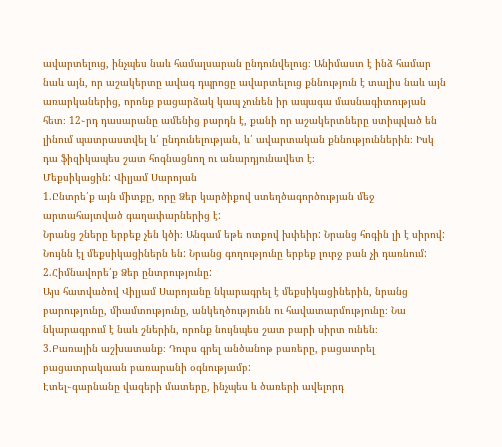ավարտելուց, ինչպես նաև համալսարան ընդունվելուց։ Անիմաստ է ինձ համար նաև այն, որ աշակերտը ավագ դպրոցը ավարտելուց քննություն է տալիս նաև այն առարկաներից, որոնք բացարձակ կապ չունեն իր ապագա մասնագիտության հետ։ 12֊րդ դասարանը ամենից բարդն է, քանի որ աշակերտները ստիպված են լինում պատրաստվել և՛ ընդունելության, և՛ ավարտական քննություններին։ Իսկ դա ֆիզիկապես շատ հոգնացնող ու անարդյունավետ է։
Մեքսիկացին: Վիլյամ Սարոյան
1.Ընտրե՛ք այն միտքը, որը Ձեր կարծիքով ստեղծագործության մեջ արտահայտված գաղափարներից է:
Նրանց շները երբեք չեն կծի։ Անգամ եթե ոտքով խփեիր: Նրանց հոգին լի է սիրով: Նույնն էլ մեքսիկացիներն են: Նրանց գողությունը երբեք լուրջ բան չի դառնում:
2.Հիմնավորե՛ք Ձեր ընտրությունը:
Այս հատվածով Վիլյամ Սարոյանը նկարագրել է մեքսիկացիներին, նրանց բարությունը, միամտությունը, անկեղծությունն ու հավատարմությունը։ Նա նկարագրում է նաև շներին, որոնք նույնպես շատ բարի սիրտ ունեն։
3.Բառային աշխատանք։ Դուրս գրել անծանոթ բառերը, բացատրել բացատրակաան բառարանի օգնությամբ:
Էտել֊գարնանը վազերի մատերը, ինչպես և ծառերի ավելորդ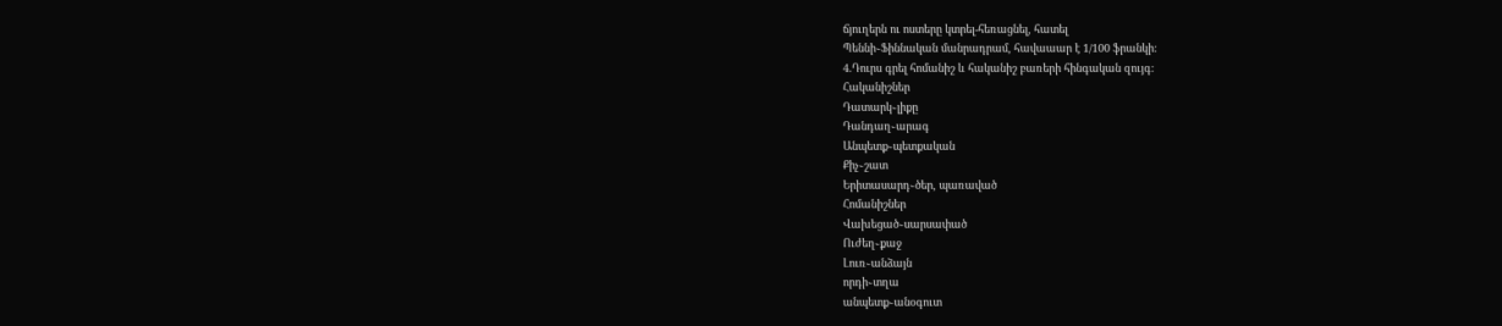ճյուղերն ու ոստերը կտրել-հեռացնել, հատել
Պեննի֊Ֆիննական մանրադրամ, հավաաար է 1/100 ֆրանկի:
4.Դուրս գրել հոմանիշ և հականիշ բառերի հինգական զույգ:
Հականիշներ
Դատարկ֊լիքը
Դանդաղ֊արագ
Անպետք֊պետքական
Քիչ֊շատ
Երիտասարդ֊ծեր, պառաված
Հոմանիշներ
Վախեցած֊սարսափած
Ուժեղ֊քաջ
Լուռ֊անձայն
որդի֊տղա
անպետք֊անօգուտ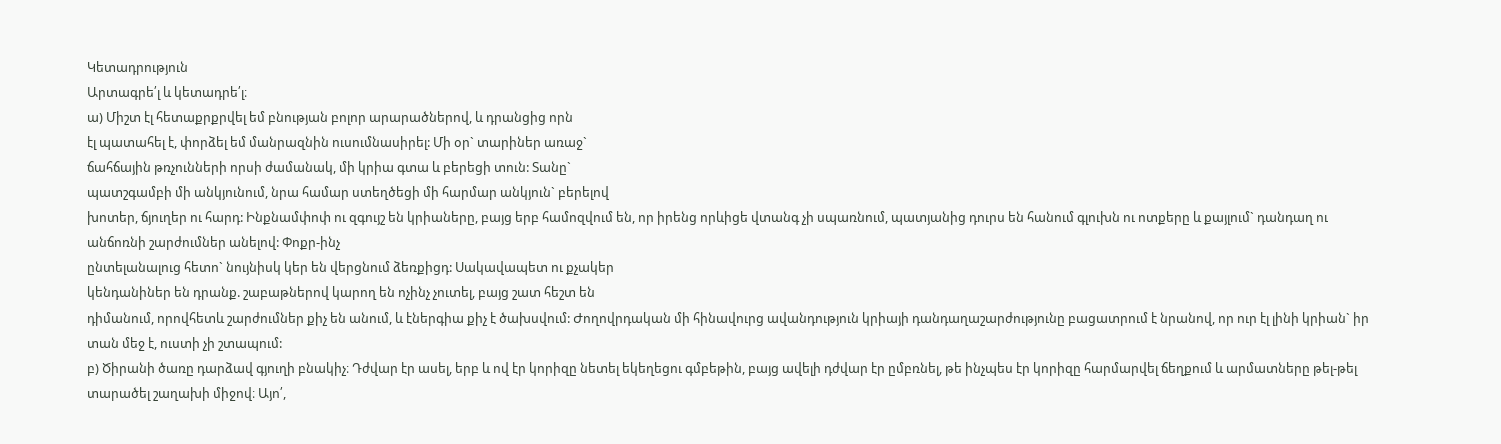Կետադրություն
Արտագրե՛լ և կետադրե՛լ։
ա) Միշտ էլ հետաքրքրվել եմ բնության բոլոր արարածներով, և դրանցից որն
էլ պատահել է, փորձել եմ մանրազնին ուսումնասիրել: Մի օր` տարիներ առաջ`
ճահճային թռչունների որսի ժամանակ, մի կրիա գտա և բերեցի տուն: Տանը`
պատշգամբի մի անկյունում, նրա համար ստեղծեցի մի հարմար անկյուն` բերելով
խոտեր, ճյուղեր ու հարդ: Ինքնամփոփ ու զգույշ են կրիաները, բայց երբ համոզվում են, որ իրենց որևիցե վտանգ չի սպառնում, պատյանից դուրս են հանում գլուխն ու ոտքերը և քայլում` դանդաղ ու անճոռնի շարժումներ անելով: Փոքր-ինչ
ընտելանալուց հետո` նույնիսկ կեր են վերցնում ձեռքիցդ: Սակավապետ ու քչակեր
կենդանիներ են դրանք. շաբաթներով կարող են ոչինչ չուտել, բայց շատ հեշտ են
դիմանում, որովհետև շարժումներ քիչ են անում, և էներգիա քիչ է ծախսվում: Ժողովրդական մի հինավուրց ավանդություն կրիայի դանդաղաշարժությունը բացատրում է նրանով, որ ուր էլ լինի կրիան` իր տան մեջ է, ուստի չի շտապում:
բ) Ծիրանի ծառը դարձավ գյուղի բնակիչ։ Դժվար էր ասել, երբ և ով էր կորիզը նետել եկեղեցու գմբեթին, բայց ավելի դժվար էր ըմբռնել, թե ինչպես էր կորիզը հարմարվել ճեղքում և արմատները թել-թել տարածել շաղախի միջով։ Այո՛,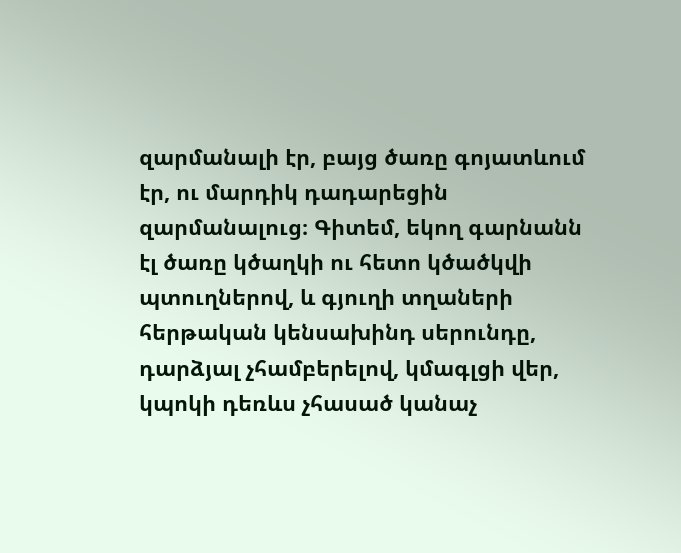զարմանալի էր, բայց ծառը գոյատևում էր, ու մարդիկ դադարեցին զարմանալուց։ Գիտեմ, եկող գարնանն էլ ծառը կծաղկի ու հետո կծածկվի պտուղներով, և գյուղի տղաների հերթական կենսախինդ սերունդը, դարձյալ չհամբերելով, կմագլցի վեր, կպոկի դեռևս չհասած կանաչ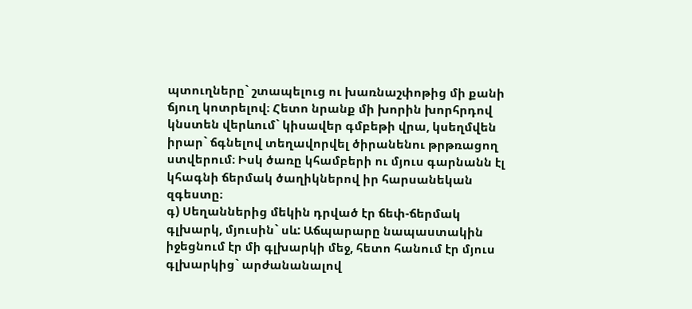պտուղները` շտապելուց ու խառնաշփոթից մի քանի ճյուղ կոտրելով։ Հետո նրանք մի խորին խորհրդով կնստեն վերևում` կիսավեր գմբեթի վրա, կսեղմվեն իրար` ճգնելով տեղավորվել ծիրանենու թրթռացող ստվերում։ Իսկ ծառը կհամբերի ու մյուս գարնանն էլ կհագնի ճերմակ ծաղիկներով իր հարսանեկան զգեստը։
գ) Սեղաններից մեկին դրված էր ճեփ-ճերմակ գլխարկ, մյուսին` սև: Աճպարարը նապաստակին իջեցնում էր մի գլխարկի մեջ, հետո հանում էր մյուս գլխարկից` արժանանալով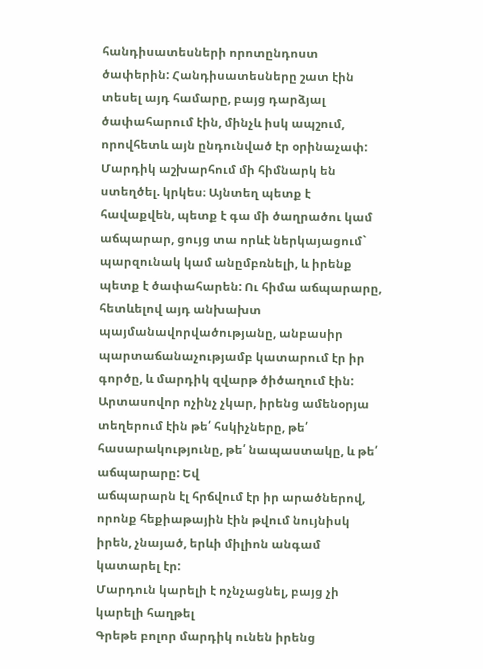հանդիսատեսների որոտընդոստ ծափերին: Հանդիսատեսները շատ էին տեսել այդ համարը, բայց դարձյալ ծափահարում էին, մինչև իսկ ապշում, որովհետև այն ընդունված էր օրինաչափ: Մարդիկ աշխարհում մի հիմնարկ են ստեղծել. կրկես։ Այնտեղ պետք է հավաքվեն, պետք է գա մի ծաղրածու կամ աճպարար, ցույց տա որևէ ներկայացում` պարզունակ կամ անըմբռնելի, և իրենք պետք է ծափահարեն: Ու հիմա աճպարարը, հետևելով այդ անխախտ պայմանավորվածությանը, անբասիր պարտաճանաչությամբ կատարում էր իր գործը, և մարդիկ զվարթ ծիծաղում էին: Արտասովոր ոչինչ չկար, իրենց ամենօրյա տեղերում էին թե՛ հսկիչները, թե՛ հասարակությունը, թե՛ նապաստակը, և թե՛ աճպարարը: Եվ
աճպարարն էլ հրճվում էր իր արածներով, որոնք հեքիաթային էին թվում նույնիսկ իրեն, չնայած, երևի միլիոն անգամ կատարել էր:
Մարդուն կարելի է ոչնչացնել, բայց չի կարելի հաղթել
Գրեթե բոլոր մարդիկ ունեն իրենց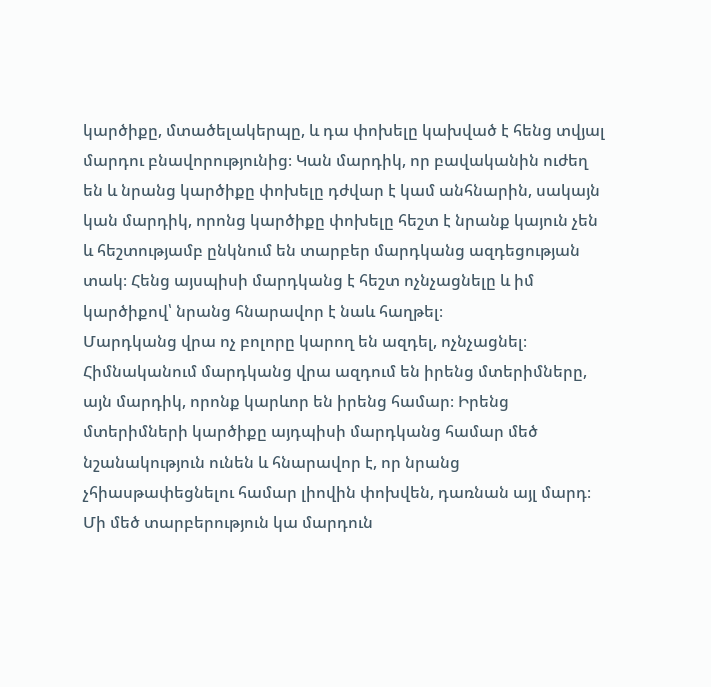կարծիքը, մտածելակերպը, և դա փոխելը կախված է հենց տվյալ մարդու բնավորությունից։ Կան մարդիկ, որ բավականին ուժեղ են և նրանց կարծիքը փոխելը դժվար է կամ անհնարին, սակայն կան մարդիկ, որոնց կարծիքը փոխելը հեշտ է նրանք կայուն չեն և հեշտությամբ ընկնում են տարբեր մարդկանց ազդեցության տակ։ Հենց այսպիսի մարդկանց է հեշտ ոչնչացնելը և իմ կարծիքով՝ նրանց հնարավոր է նաև հաղթել։
Մարդկանց վրա ոչ բոլորը կարող են ազդել, ոչնչացնել։ Հիմնականում մարդկանց վրա ազդում են իրենց մտերիմները, այն մարդիկ, որոնք կարևոր են իրենց համար։ Իրենց մտերիմների կարծիքը այդպիսի մարդկանց համար մեծ նշանակություն ունեն և հնարավոր է, որ նրանց չհիասթափեցնելու համար լիովին փոխվեն, դառնան այլ մարդ։
Մի մեծ տարբերություն կա մարդուն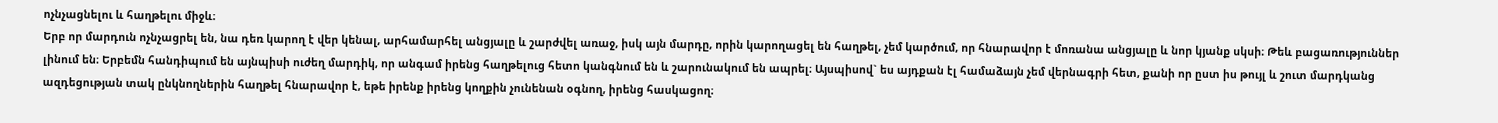ոչնչացնելու և հաղթելու միջև։
Երբ որ մարդուն ոչնչացրել են, նա դեռ կարող է վեր կենալ, արհամարհել անցյալը և շարժվել առաջ, իսկ այն մարդը, որին կարողացել են հաղթել, չեմ կարծում, որ հնարավոր է մոռանա անցյալը և նոր կյանք սկսի։ Թեև բացառություններ լինում են։ Երբեմն հանդիպում են այնպիսի ուժեղ մարդիկ, որ անգամ իրենց հաղթելուց հետո կանգնում են և շարունակում են ապրել։ Այսպիսով` ես այդքան էլ համաձայն չեմ վերնագրի հետ, քանի որ ըստ իս թույլ և շուտ մարդկանց ազդեցության տակ ընկնողներին հաղթել հնարավոր է, եթե իրենք իրենց կողքին չունենան օգնող, իրենց հասկացող։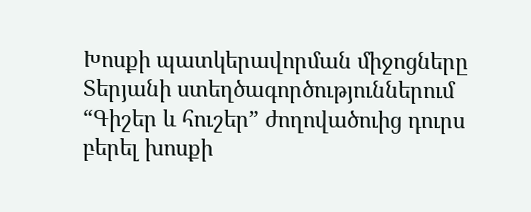Խոսքի պատկերավորման միջոցները Տերյանի ստեղծագործություններում
“Գիշեր և հուշեր” ժողովածուից դուրս բերել խոսքի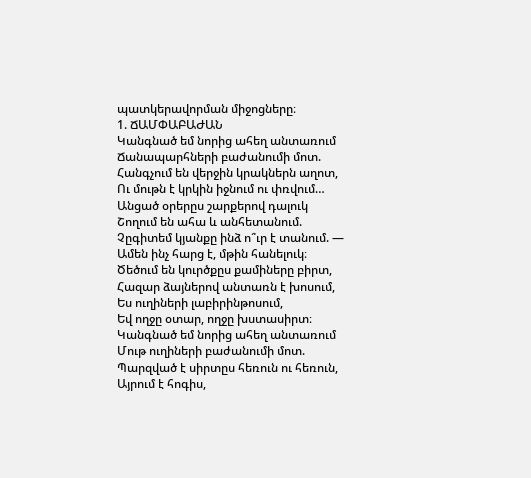պատկերավորման միջոցները։
1. ՃԱՄՓԱԲԱԺԱՆ
Կանգնած եմ նորից ահեղ անտառում
Ճանապարհների բաժանումի մոտ.
Հանգչում են վերջին կրակներն աղոտ,
Ու մութն է կրկին իջնում ու փռվում…
Անցած օրերըս շարքերով դալուկ
Շողում են ահա և անհետանում.
Չըգիտեմ կյանքը ինձ ո՞ւր է տանում. —
Ամեն ինչ հարց է, մթին հանելուկ։
Ծեծում են կուրծքըս քամիները բիրտ,
Հազար ձայներով անտառն է խոսում,
Ես ուղիների լաբիրինթոսում,
Եվ ողջը օտար, ողջը խստասիրտ։
Կանգնած եմ նորից ահեղ անտառում
Մութ ուղիների բաժանումի մոտ.
Պարզված է սիրտըս հեռուն ու հեռուն,
Այրում է հոգիս,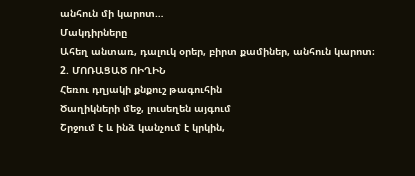անհուն մի կարոտ…
Մակդիրները
Ահեղ անտառ, դալուկ օրեր, բիրտ քամիներ, անհուն կարոտ։
2. ՄՈՌԱՑԱԾ ՈԻՂԻՆ
Հեռու դղյակի քնքուշ թագուհին
Ծաղիկների մեջ, լուսեղեն այգում
Շրջում է և ինձ կանչում է կրկին,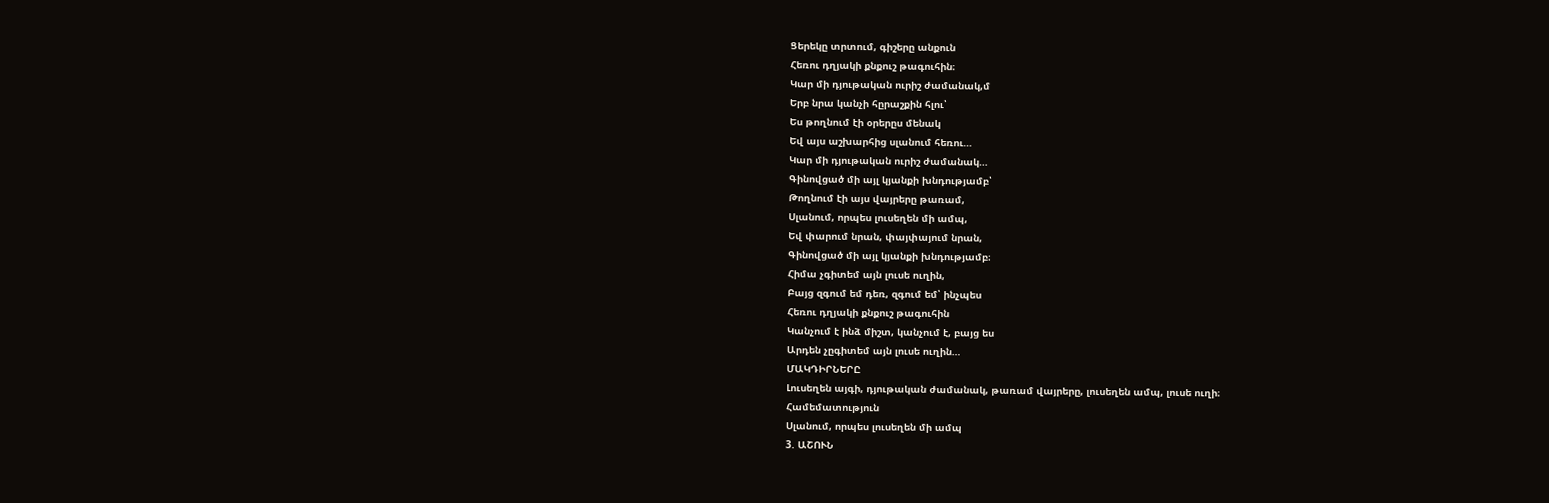Ցերեկը տրտում, գիշերը անքուն
Հեռու դղյակի քնքուշ թագուհին։
Կար մի դյութական ուրիշ ժամանակ,մ
Երբ նրա կանչի հըրաշքին հլու՝
Ես թողնում էի օրերըս մենակ
Եվ այս աշխարհից սլանում հեռու…
Կար մի դյութական ուրիշ ժամանակ…
Գինովցած մի այլ կյանքի խնդությամբ՝
Թողնում էի այս վայրերը թառամ,
Սլանում, որպես լուսեղեն մի ամպ,
Եվ փարում նրան, փայփայում նրան,
Գինովցած մի այլ կյանքի խնդությամբ։
Հիմա չգիտեմ այն լուսե ուղին,
Բայց զգում եմ դեռ, զգում եմ՝ ինչպես
Հեռու դղյակի քնքուշ թագուհին
Կանչում է ինձ միշտ, կանչում է, բայց ես
Արդեն չըգիտեմ այն լուսե ուղին…
ՄԱԿԴԻՐՆԵՐԸ
Լուսեղեն այգի, դյութական ժամանակ, թառամ վայրերը, լուսեղեն ամպ, լուսե ուղի։
Համեմատություն
Սլանում, որպես լուսեղեն մի ամպ
3. ԱՇՈՒՆ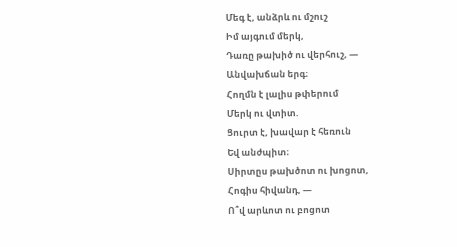Մեգ է, անձրև ու մշուշ
Իմ այգում մերկ,
Դառը թախիծ ու վերհուշ, —
Անվախճան երգ։
Հողմն է լալիս թփերում
Մերկ ու վտիտ.
Ցուրտ է, խավար է հեռուն
Եվ անժպիտ։
Սիրտըս թախծոտ ու խոցոտ,
Հոգիս հիվանդ, —
Ո՞վ արևոտ ու բոցոտ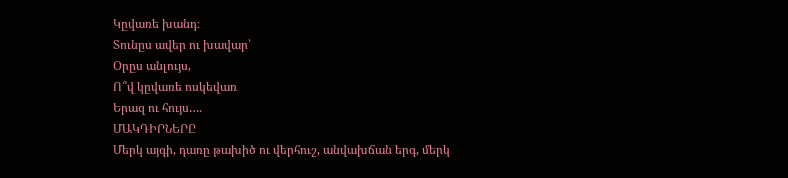Կըվառե խանդ։
Տունըս ավեր ու խավար՝
Օրըս անլույս,
Ո՞վ կըվառե ոսկեվառ
Երազ ու հույս….
ՄԱԿԴԻՐՆԵՐԸ
Մերկ այգի, դառը թախիծ ու վերհուշ, անվախճան երգ, մերկ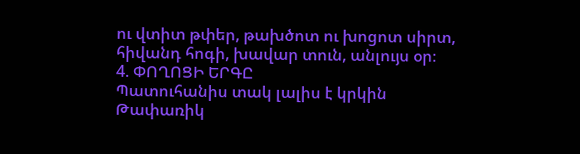ու վտիտ թփեր, թախծոտ ու խոցոտ սիրտ, հիվանդ հոգի, խավար տուն, անլույս օր։
4. ՓՈՂՈՑԻ ԵՐԳԸ
Պատուհանիս տակ լալիս է կրկին
Թափառիկ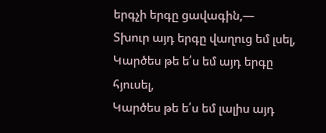երգչի երգը ցավագին,—
Տխուր այդ երգը վաղուց եմ լսել,
Կարծես թե ե՛ս եմ այդ երգը հյուսել,
Կարծես թե ե՛ս եմ լալիս այդ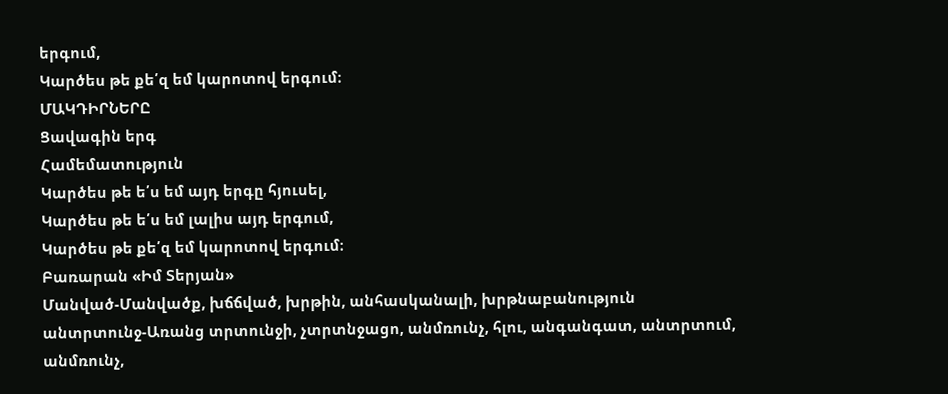երգում,
Կարծես թե քե՛զ եմ կարոտով երգում։
ՄԱԿԴԻՐՆԵՐԸ
Ցավագին երգ
Համեմատություն
Կարծես թե ե՛ս եմ այդ երգը հյուսել,
Կարծես թե ե՛ս եմ լալիս այդ երգում,
Կարծես թե քե՛զ եմ կարոտով երգում։
Բառարան «Իմ Տերյան»
Մանված-Մանվածք, խճճված, խրթին, անհասկանալի, խրթնաբանություն
անտրտունջ-Առանց տրտունջի, չտրտնջացո, անմռունչ, հլու, անգանգատ, անտրտում, անմռունչ,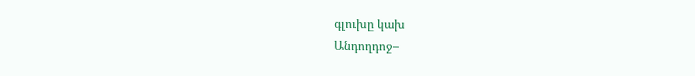գլուխը կախ
Անդողդոջ–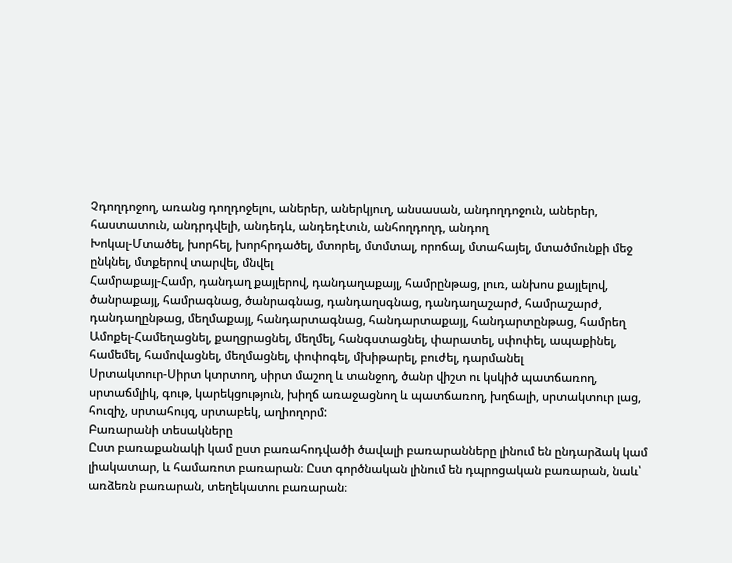Չդողդոջող, առանց դողդոջելու, աներեր, աներկյուղ, անսասան, անդողդոջուն, աներեր, հաստատուն, անդրդվելի, անդեդև, անդեդէտւն, անհողդողդ, անդող
Խոկալ-Մտածել, խորհել, խորհրդածել, մտորել, մտմտալ, որոճալ, մտահայել, մտածմունքի մեջ ընկնել, մտքերով տարվել, մնվել
Համրաքայլ-Համր, դանդաղ քայլերով, դանդաղաքայլ, համրընթաց, լուռ, անխոս քայլելով, ծանրաքայլ, համրագնաց, ծանրագնաց, դանդաղսգնաց, դանդաղաշարժ, համրաշարժ, դանդաղընթաց, մեղմաքայլ, հանդարտագնաց, հանդարտաքայլ, հանդարտընթաց, համրեղ
Ամոքել-Համեղացնել, քաղցրացնել, մեղմել, հանգստացնել, փարատել, սփոփել, ապաքինել, համեմել, համովացնել, մեղմացնել, փոփոգել, մխիթարել, բուժել, դարմանել
Սրտակտուր-Սիրտ կտրտող, սիրտ մաշող և տանջող, ծանր վիշտ ու կսկիծ պատճառող, սրտաճմլիկ, գութ, կարեկցություն, խիղճ առաջացնող և պատճառող, խղճալի, սրտակտուր լաց, հուզիչ, սրտահույզ, սրտաբեկ, աղիողորմ:
Բառարանի տեսակները
Ըստ բառաքանակի կամ ըստ բառահոդվածի ծավալի բառարանները լինում են ընդարձակ կամ լիակատար, և համառոտ բառարան։ Ըստ գործնական լինում են դպրոցական բառարան, նաև՝ առձեռն բառարան, տեղեկատու բառարան։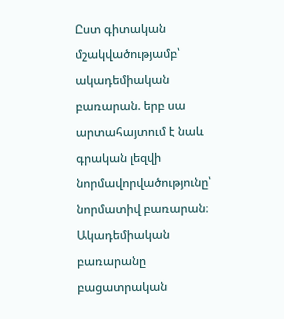Ըստ գիտական մշակվածությամբ՝ ակադեմիական բառարան. երբ սա արտահայտում է նաև գրական լեզվի նորմավորվածությունը՝ նորմատիվ բառարան։ Ակադեմիական բառարանը բացատրական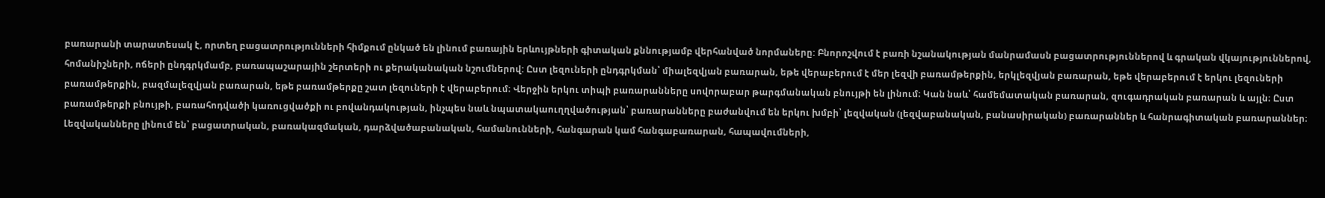բառարանի տարատեսակ է, որտեղ բացատրությունների հիմքում ընկած են լինում բառային երևույթների գիտական քննությամբ վերհանված նորմաները: Բնորոշվում է բառի նշանակության մանրամասն բացատրություններով և գրական վկայություններով, հոմանիշների, ոճերի ընդգրկմամբ, բառապաշարային շերտերի ու քերականական նշումներով: Ըստ լեզուների ընդգրկման՝ միալեզվյան բառարան, եթե վերաբերում է մեր լեզվի բառամթերքին, երկլեզվյան բառարան, եթե վերաբերում է երկու լեզուների բառամթերքին, բազմալեզվյան բառարան, եթե բառամթերքը շատ լեզուների է վերաբերում։ Վերջին երկու տիպի բառարանները սովորաբար թարգմանական բնույթի են լինում։ Կան նաև՝ համեմատական բառարան, զուգադրական բառարան և այլն։ Ըստ բառամթերքի բնույթի, բառահոդվածի կառուցվածքի ու բովանդակության, ինչպես նաև նպատակաուղղվածության՝ բառարանները բաժանվում են երկու խմբի՝ լեզվական (լեզվաբանական, բանասիրական) բառարաններ և հանրագիտական բառարաններ։ Լեզվականները լինում են՝ բացատրական, բառակազմական, դարձվածաբանական, համանունների, հանգարան կամ հանգաբառարան, հապավումների,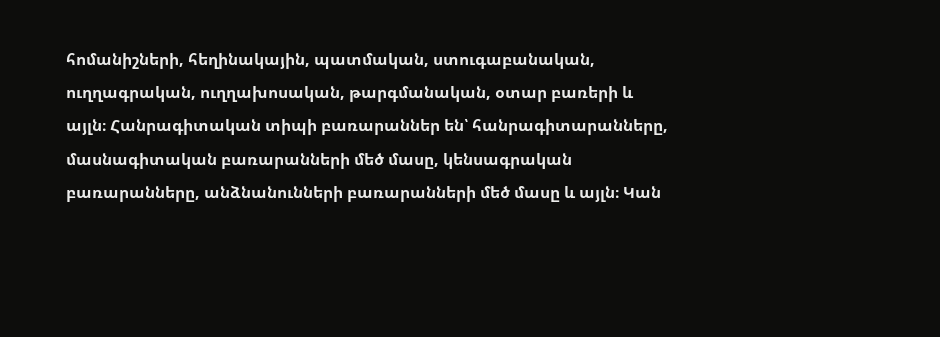հոմանիշների, հեղինակային, պատմական, ստուգաբանական, ուղղագրական, ուղղախոսական, թարգմանական, օտար բառերի և այլն։ Հանրագիտական տիպի բառարաններ են՝ հանրագիտարանները, մասնագիտական բառարանների մեծ մասը, կենսագրական բառարանները, անձնանունների բառարանների մեծ մասը և այլն։ Կան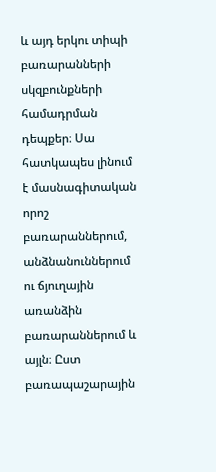և այդ երկու տիպի բառարանների սկզբունքների համադրման դեպքեր։ Սա հատկապես լինում է մասնագիտական որոշ բառարաններում, անձնանուններում ու ճյուղային առանձին բառարաններում և այլն։ Ըստ բառապաշարային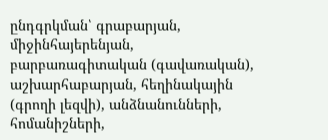ընդգրկման՝ գրաբարյան, միջինհայերենյան, բարբառագիտական (գավառական), աշխարհաբարյան, հեղինակային (գրողի լեզվի), անձնանունների, հոմանիշների,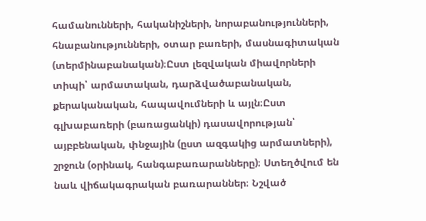համանունների, հականիշների, նորաբանությունների, հնաբանությունների, օտար բառերի, մասնագիտական (տերմինաբանական)։Ըստ լեզվական միավորների տիպի՝ արմատական, դարձվածաբանական, քերականական, հապավումների և այլն։Ըստ գլխաբառերի (բառացանկի) դասավորության՝ այբբենական, փնջային (ըստ ազգակից արմատների), շրջուն (օրինակ, հանգաբառարանները)։ Ստեղծվում են նաև վիճակագրական բառարաններ։ Նշված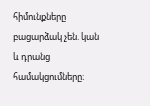հիմունքները բացարձակ չեն. կան և դրանց համակցումները։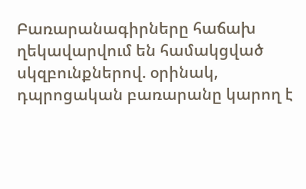Բառարանագիրները հաճախ ղեկավարվում են համակցված սկզբունքներով. օրինակ, դպրոցական բառարանը կարող է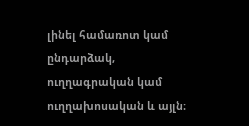լինել համառոտ կամ ընդարձակ, ուղղագրական կամ ուղղախոսական և այլն։